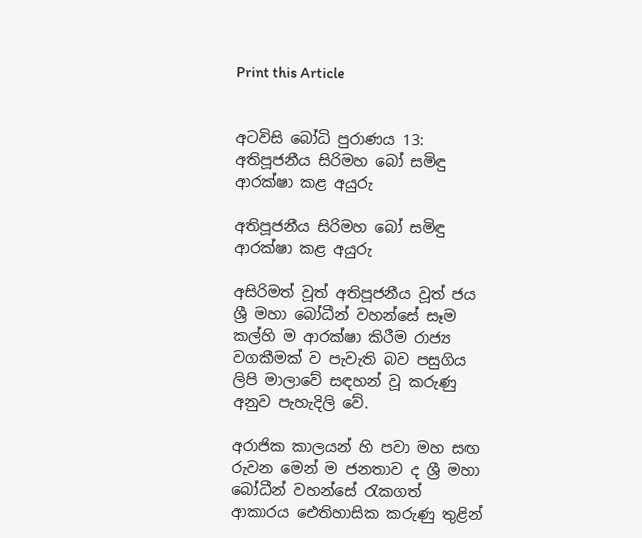Print this Article


අටවිසි බෝධි පුරාණය 13: අතිපූජනීය සිරිමහ බෝ සමිඳු ආරක්ෂා කළ අයුරු

අතිපූජනීය සිරිමහ බෝ සමිඳු ආරක්ෂා කළ අයුරු

අසිරිමත් වූත් අතිපූජනීය වූත් ජය ශ්‍රී මහා බෝධීන් වහන්සේ සෑම කල්හි ම ආරක්ෂා කිරීම රාජ්‍ය වගකීමක් ව පැවැති බව පසුගිය ලිපි මාලාවේ සඳහන් වූ කරුණු අනුව පැහැදිලි වේ.

අරාජික කාලයන් හි පවා මහ සඟ රුවන මෙන් ම ජනතාව ද ශ්‍රී මහා බෝධීන් වහන්සේ රැකගත් ආකාරය ඓතිහාසික කරුණු තුළින්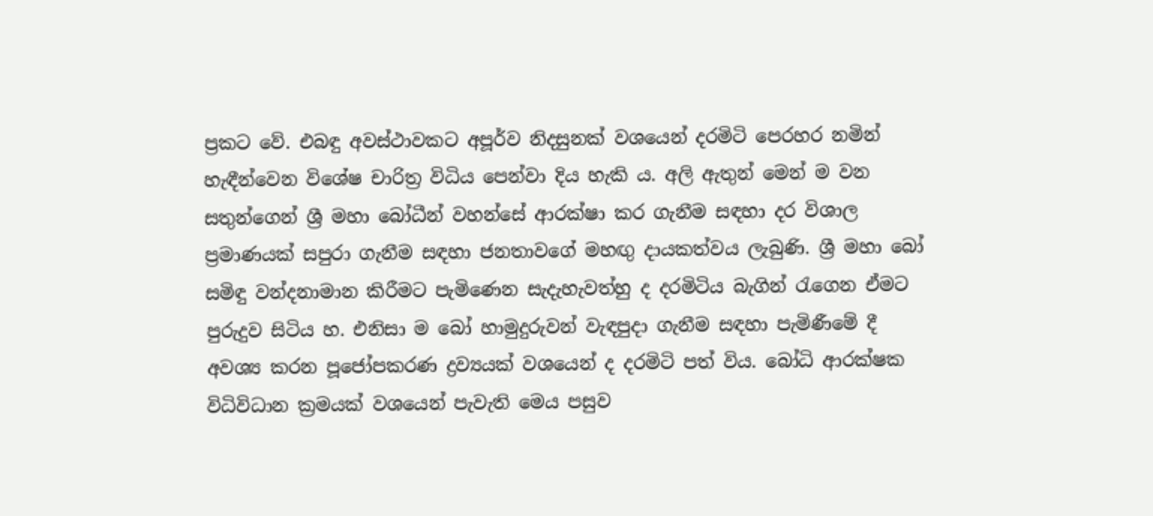ප්‍රකට වේ. එබඳු අවස්ථාවකට අපූර්ව නිදසුනක් වශයෙන් දරමිටි පෙරහර නමින් හැඳීන්වෙන විශේෂ චාරිත්‍ර විධිය පෙන්වා දිය හැකි ය. අලි ඇතුන් මෙන් ම වන සතුන්ගෙන් ශ්‍රී මහා බෝධීන් වහන්සේ ආරක්ෂා කර ගැනීම සඳහා දර විශාල ප්‍රමාණයක් සපුරා ගැනීම සඳහා ජනතාවගේ මහඟු දායකත්වය ලැබුණි. ශ්‍රී මහා බෝ සමිඳු වන්දනාමාන කිරීමට පැමිණෙන සැදැහැවත්හු ද දරමිටිය බැගින් රැගෙන ඒමට පුරුදුව සිටිය හ. එනිසා ම බෝ හාමුදුරුවන් වැඳපුදා ගැනීම සඳහා පැමිණීමේ දී අවශ්‍ය කරන පූජෝපකරණ ද්‍රව්‍යයක් වශයෙන් ද දරමිටි පත් විය. බෝධි ආරක්ෂක විධිවිධාන ක්‍රමයක් වශයෙන් පැවැති මෙය පසුව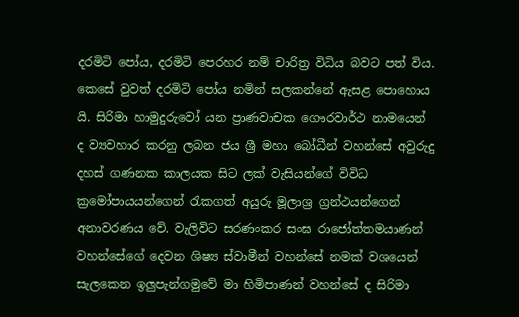දරමිටි පෝය, දරමිටි පෙරහර නම් චාරිත්‍ර විධිය බවට පත් විය. කෙසේ වුවත් දරමිටි පෝය නමින් සලකන්නේ ඇසළ පොහොය යි. සිරිමා හාමුදුරුවෝ යන ප්‍රාණවාචක ගෞරවාර්ථ නාමයෙන් ද ව්‍යවහාර කරනු ලබන ජය ශ්‍රී මහා බෝධීන් වහන්සේ අවුරුදු දහස් ගණනක කාලයක සිට ලක් වැසියන්ගේ විවිධ ක්‍රමෝපායයන්ගෙන් රැකගත් අයුරු මූලාශ්‍ර ග්‍රන්ථයන්ගෙන් අනාවරණය වේ. වැලිවිට සරණංකර සංඝ රාජෝත්තමයාණන් වහන්සේගේ දෙවන ශිෂ්‍ය ස්වාමීන් වහන්සේ නමක් වශයෙන් සැලකෙන ඉලුපැන්ගමුවේ මා හිමිපාණන් වහන්සේ ද සිරිමා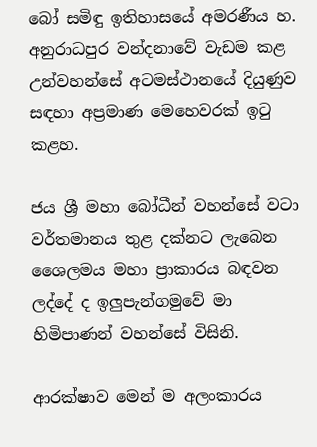බෝ සමිඳු ඉතිහාසයේ අමරණීය හ. අනුරාධපුර වන්දනාවේ වැඩම කළ උන්වහන්සේ අටමස්ථානයේ දියුණුව සඳහා අප්‍රමාණ මෙහෙවරක් ඉටු කළහ.

ජය ශ්‍රී මහා බෝධීන් වහන්සේ වටා වර්තමානය තුළ දක්නට ලැබෙන ශෛලමය මහා ප්‍රාකාරය බඳවන ලද්දේ ද ඉලුපැන්ගමුවේ මා හිමිපාණන් වහන්සේ විසිනි.

ආරක්ෂාව මෙන් ම අලංකාරය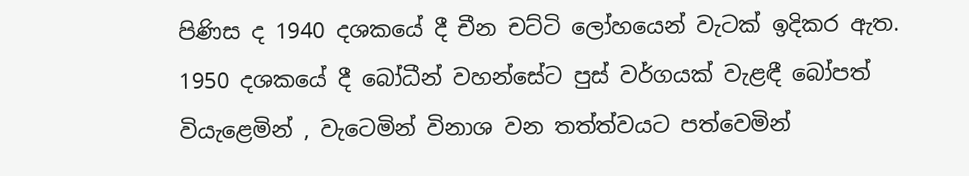පිණිස ද 1940 දශකයේ දී චීන චට්ටි ලෝහයෙන් වැටක් ඉදිකර ඇත. 1950 දශකයේ දී බෝධීන් වහන්සේට පුස් වර්ගයක් වැළඳී බෝපත් වියැළෙමින් , වැටෙමින් විනාශ වන තත්ත්වයට පත්වෙමින්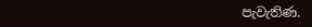පැවැතිණ.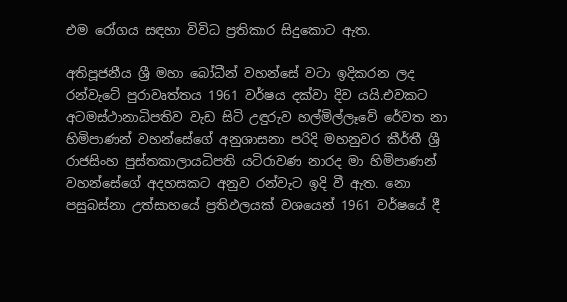එම රෝගය සඳහා විවිධ ප්‍රතිකාර සිදුකොට ඇත.

අතිපූජනීය ශ්‍රී මහා බෝධීන් වහන්සේ වටා ඉදිකරන ලද රන්වැටේ පුරාවෘත්තය 1961 වර්ෂය දක්වා දිව යයි.එවකට අටමස්ථානාධිපතිව වැඩ සිටි උඳුරුව හල්මිල්ලෑවේ රේවත නා හිමිපාණන් වහන්සේගේ අනුශාසනා පරිදි මහනුවර කීර්තී ශ්‍රී රාජසිංහ පුස්තකාලායධිපති යටිරාවණ නාරද මා හිමිපාණන් වහන්සේගේ අදහසකට අනුව රන්වැට ඉදි වී ඇත. නො පසුබස්නා උත්සාහයේ ප්‍රතිඵලයක් වශයෙන් 1961 වර්ෂයේ දී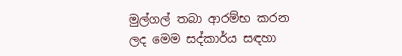මුල්ගල් තබා ආරම්භ කරන ලද මෙම සද්කාර්ය සඳහා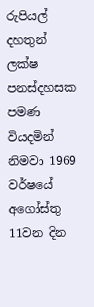රුපියල් දහතුන් ලක්ෂ පනස්දහසක පමණ වියදමින් නිමවා 1969 වර්ෂයේ අගෝස්තු 11වන දින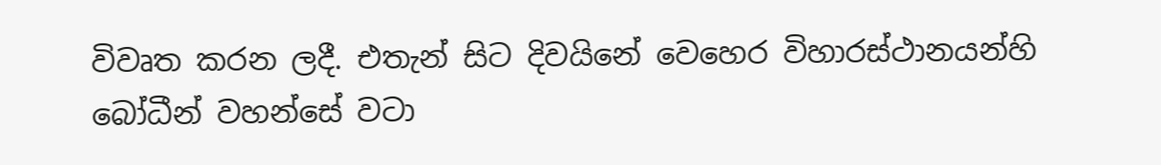විවෘත කරන ලදී. එතැන් සිට දිවයිනේ වෙහෙර විහාරස්ථානයන්හි බෝධීන් වහන්සේ වටා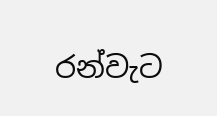රන්වැට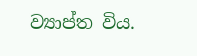ව්‍යාප්ත විය.